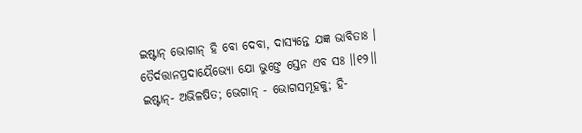ଇଷ୍ଟାନ୍ ଭୋଗାନ୍ ହି ବୋ ଦେବା, ଦାସ୍ୟନ୍ତେ ଯଜ୍ଞ ଭାବିତାଃ ।
ତୈର୍ଦତ୍ତାନପ୍ରଦାୟୈଭ୍ୟୋ ଯୋ ଭୁଙ୍ତେ ସ୍ତେନ ଏବ ସଃ ।।୧୨।।
ଇଷ୍ଟାନ୍- ଅଭିଳଷିତ; ଭେଗାନ୍ - ଭୋଗସମୂହକୁ; ହି-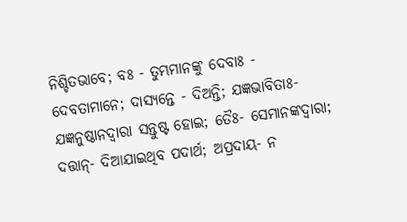ନିଶ୍ଚିତଭାବେ; ବଃ - ତୁମ୍ଭମାନଙ୍କୁ ଦେବାଃ - ଦେବତାମାନେ; ଦାସ୍ୟନ୍ତେ - ଦିଅନ୍ତି; ଯଜ୍ଞଭାବିତାଃ- ଯଜ୍ଞନୁଷ୍ଠାନଦ୍ୱାରା ସନ୍ତୁଷ୍ଟ ହୋଇ; ତୈଃ- ସେମାନଙ୍କଦ୍ୱାରା; ଦତ୍ତାନ୍- ଦିଆଯାଇଥିବ ପଦାର୍ଥ; ଅପ୍ରଦାୟ- ନ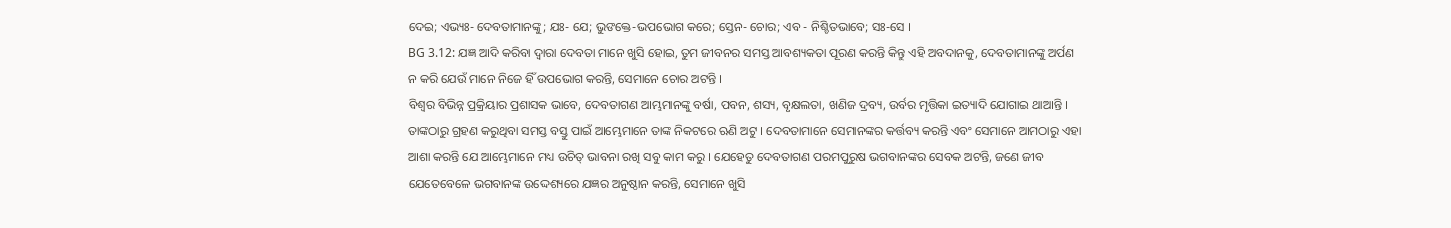ଦେଇ; ଏଭ୍ୟଃ- ଦେବତାମାନଙ୍କୁ; ଯଃ- ଯେ; ଭୁଙକ୍ତେ-ଭପଭୋଗ କରେ; ସ୍ତେନ- ଚୋର; ଏବ - ନିଶ୍ଚିତଭାବେ; ସଃ-ସେ ।
BG 3.12: ଯଜ୍ଞ ଆଦି କରିବା ଦ୍ୱାରା ଦେବତା ମାନେ ଖୁସି ହୋଇ, ତୁମ ଜୀବନର ସମସ୍ତ ଆବଶ୍ୟକତା ପୂରଣ କରନ୍ତି କିନ୍ତୁ ଏହି ଅବଦାନକୁ, ଦେବତାମାନଙ୍କୁ ଅର୍ପଣ ନ କରି ଯେଉଁ ମାନେ ନିଜେ ହିଁ ଉପଭୋଗ କରନ୍ତି, ସେମାନେ ଚୋର ଅଟନ୍ତି ।
ବିଶ୍ୱର ବିଭିନ୍ନ ପ୍ରକ୍ରିୟାର ପ୍ରଶାସକ ଭାବେ, ଦେବତାଗଣ ଆମ୍ଭମାନଙ୍କୁ ବର୍ଷା, ପବନ, ଶସ୍ୟ, ବୃକ୍ଷଲତା, ଖଣିଜ ଦ୍ରବ୍ୟ, ଉର୍ବର ମୃତ୍ତିକା ଇତ୍ୟାଦି ଯୋଗାଇ ଥାଆନ୍ତି । ତାଙ୍କଠାରୁ ଗ୍ରହଣ କରୁଥିବା ସମସ୍ତ ବସ୍ତୁ ପାଇଁ ଆମ୍ଭେମାନେ ତାଙ୍କ ନିକଟରେ ଋଣି ଅଟୁ । ଦେବତାମାନେ ସେମାନଙ୍କର କର୍ତ୍ତବ୍ୟ କରନ୍ତି ଏବଂ ସେମାନେ ଆମଠାରୁ ଏହା ଆଶା କରନ୍ତି ଯେ ଆମ୍ଭେମାନେ ମଧ୍ୟ ଉଚିତ୍ ଭାବନା ରଖି ସବୁ କାମ କରୁ । ଯେହେତୁ ଦେବତାଗଣ ପରମପୁରୁଷ ଭଗବାନଙ୍କର ସେବକ ଅଟନ୍ତି, ଜଣେ ଜୀବ ଯେତେବେଳେ ଭଗବାନଙ୍କ ଉଦ୍ଦେଶ୍ୟରେ ଯଜ୍ଞର ଅନୁଷ୍ଠାନ କରନ୍ତି, ସେମାନେ ଖୁସି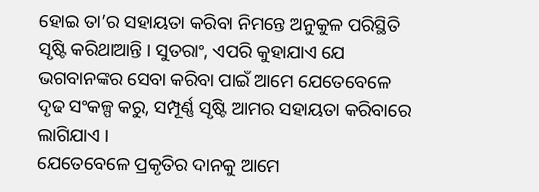ହୋଇ ତା’ର ସହାୟତା କରିବା ନିମନ୍ତେ ଅନୁକୁଳ ପରିସ୍ଥିତି ସୃଷ୍ଟି କରିଥାଆନ୍ତି । ସୁତରାଂ, ଏପରି କୁହାଯାଏ ଯେ ଭଗବାନଙ୍କର ସେବା କରିବା ପାଇଁ ଆମେ ଯେତେବେଳେ ଦୃଢ ସଂକଳ୍ପ କରୁ, ସମ୍ପୂର୍ଣ୍ଣ ସୃଷ୍ଟି ଆମର ସହାୟତା କରିବାରେ ଲାଗିଯାଏ ।
ଯେତେବେଳେ ପ୍ରକୃତିର ଦାନକୁ ଆମେ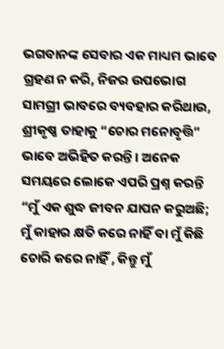ଭଗବାନଙ୍କ ସେବାର ଏକ ମାଧ୍ୟମ ଭାବେ ଗ୍ରହଣ ନ କରି, ନିଜର ଉପଭୋଗ ସାମଗ୍ରୀ ଭାବରେ ବ୍ୟବହାର କରିଥାଉ, ଶ୍ରୀକୃଷ୍ଣ ତାହାକୁ “ଚୋର ମନୋବୃତ୍ତି” ଭାବେ ଅଭିହିତ କରନ୍ତି । ଅନେକ ସମୟରେ ଲୋକେ ଏପରି ପ୍ରଶ୍ନ କରନ୍ତି “ମୁଁ ଏକ ଶୁଦ୍ଧ ଜୀବନ ଯାପନ କରୁଅଛି; ମୁଁ କାହାର କ୍ଷତି କରେ ନାହିଁ ବା ମୁଁ କିଛି ଚୋରି କରେ ନାହିଁ , କିନ୍ତୁ ମୁଁ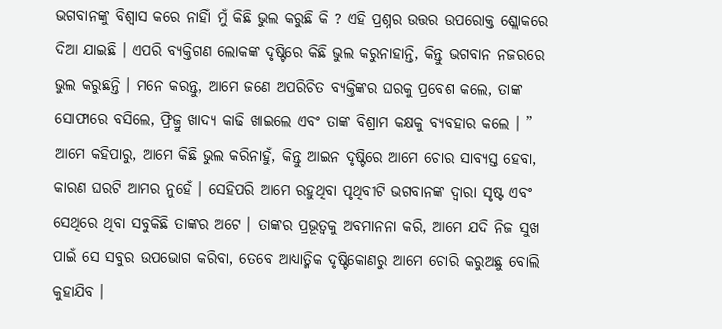ଭଗବାନଙ୍କୁ ବିଶ୍ୱାସ କରେ ନାହିାଁ ମୁଁ କିଛି ଭୁଲ କରୁଛି କି ? ଏହି ପ୍ରଶ୍ନର ଉତ୍ତର ଉପରୋକ୍ତ ଶ୍ଲୋକରେ ଦିଆ ଯାଇଛି । ଏପରି ବ୍ୟକ୍ତିଗଣ ଲୋକଙ୍କ ଦୃଷ୍ଟିରେ କିଛି ଭୁଲ କରୁନାହାନ୍ତି, କିନ୍ତୁ ଭଗବାନ ନଜରରେ ଭୁଲ କରୁଛନ୍ତି । ମନେ କରନ୍ତୁ, ଆମେ ଜଣେ ଅପରିଚିତ ବ୍ୟକ୍ତିଙ୍କର ଘରକୁ ପ୍ରବେଶ କଲେ, ତାଙ୍କ ସୋଫାରେ ବସିଲେ, ଫ୍ରିଜ୍ରୁ ଖାଦ୍ୟ କାଢି ଖାଇଲେ ଏବଂ ତାଙ୍କ ବିଶ୍ରାମ କକ୍ଷକୁ ବ୍ୟବହାର କଲେ । ” ଆମେ କହିପାରୁ, ଆମେ କିଛି ଭୁଲ କରିନାହୁଁ, କିନ୍ତୁ ଆଇନ ଦୃଷ୍ଟିରେ ଆମେ ଚୋର ସାବ୍ୟସ୍ତ ହେବା, କାରଣ ଘରଟି ଆମର ନୁହେଁ । ସେହିପରି ଆମେ ରହୁଥିବା ପୃଥିବୀଟି ଭଗବାନଙ୍କ ଦ୍ୱାରା ସୃଷ୍ଟ ଏବଂ ସେଥିରେ ଥିବା ସବୁକିଛି ତାଙ୍କର ଅଟେ । ତାଙ୍କର ପ୍ରଭୂତ୍ୱକୁ ଅବମାନନା କରି, ଆମେ ଯଦି ନିଜ ସୁଖ ପାଇଁ ସେ ସବୁର ଉପଭୋଗ କରିବା, ତେବେ ଆଧ୍ୟାତ୍ମିକ ଦୃଷ୍ଟିକୋଣରୁ ଆମେ ଚୋରି କରୁଅଛୁ ବୋଲି କୁହାଯିବ ।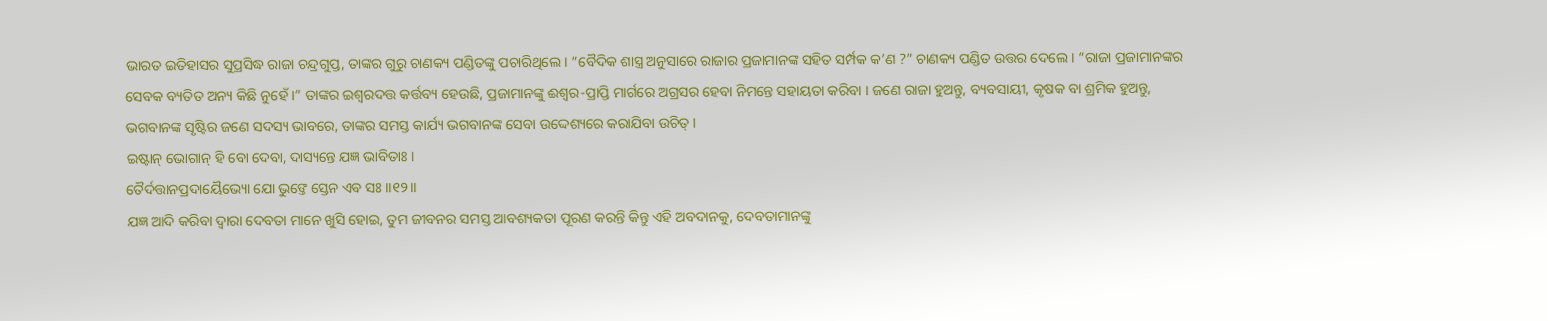ଭାରତ ଇତିହାସର ସୁପ୍ରସିଦ୍ଧ ରାଜା ଚନ୍ଦ୍ରଗୁପ୍ତ, ତାଙ୍କର ଗୁରୁ ଚାଣକ୍ୟ ପଣ୍ଡିତଙ୍କୁ ପଚାରିଥିଲେ । “ବୈଦିକ ଶାସ୍ତ୍ର ଅନୁସାରେ ରାଜାର ପ୍ରଜାମାନଙ୍କ ସହିତ ସର୍ମ୍ପକ କ’ଣ ?” ଚାଣକ୍ୟ ପଣ୍ଡିତ ଉତ୍ତର ଦେଲେ । “ରାଜା ପ୍ରଜାମାନଙ୍କର ସେବକ ବ୍ୟତିତ ଅନ୍ୟ କିଛି ନୁହେଁ ।” ତାଙ୍କର ଇଶ୍ୱରଦତ୍ତ କର୍ତ୍ତବ୍ୟ ହେଉଛି, ପ୍ରଜାମାନଙ୍କୁ ଈଶ୍ୱର-ପ୍ରାପ୍ତି ମାର୍ଗରେ ଅଗ୍ରସର ହେବା ନିମନ୍ତେ ସହାୟତା କରିବା । ଜଣେ ରାଜା ହୁଅନ୍ତୁ, ବ୍ୟବସାୟୀ, କୃଷକ ବା ଶ୍ରମିକ ହୁଅନ୍ତୁ, ଭଗବାନଙ୍କ ସୃଷ୍ଟିର ଜଣେ ସଦସ୍ୟ ଭାବରେ, ତାଙ୍କର ସମସ୍ତ କାର୍ଯ୍ୟ ଭଗବାନଙ୍କ ସେବା ଉଦ୍ଦେଶ୍ୟରେ କରାଯିବା ଉଚିତ୍ ।
ଇଷ୍ଟାନ୍ ଭୋଗାନ୍ ହି ବୋ ଦେବା, ଦାସ୍ୟନ୍ତେ ଯଜ୍ଞ ଭାବିତାଃ ।
ତୈର୍ଦତ୍ତାନପ୍ରଦାୟୈଭ୍ୟୋ ଯୋ ଭୁଙ୍ତେ ସ୍ତେନ ଏବ ସଃ ।।୧୨।।
ଯଜ୍ଞ ଆଦି କରିବା ଦ୍ୱାରା ଦେବତା ମାନେ ଖୁସି ହୋଇ, ତୁମ ଜୀବନର ସମସ୍ତ ଆବଶ୍ୟକତା ପୂରଣ କରନ୍ତି କିନ୍ତୁ ଏହି ଅବଦାନକୁ, ଦେବତାମାନଙ୍କୁ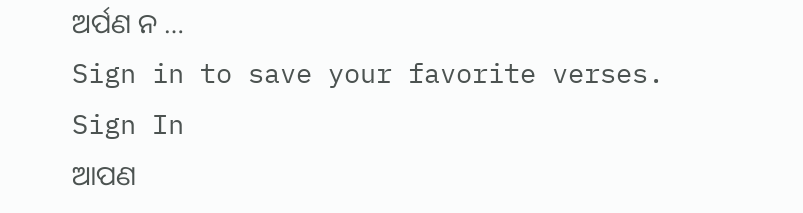ଅର୍ପଣ ନ …
Sign in to save your favorite verses.
Sign In
ଆପଣ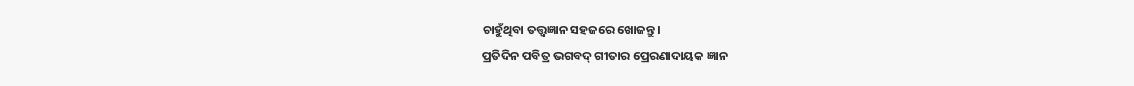ଚାହୁଁଥିବା ତତ୍ତ୍ୱଜ୍ଞାନ ସହଜରେ ଖୋଜନ୍ତୁ।
ପ୍ରତିଦିନ ପବିତ୍ର ଭଗବଦ୍ ଗୀତାର ପ୍ରେରଣାଦାୟକ ଜ୍ଞାନ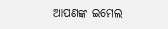ଆପଣଙ୍କ ଇମେଲ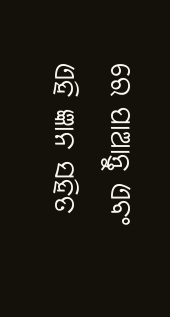ରେ ପାଆନ୍ତୁ ଏବଂ ଏହି ଜ୍ଞାନ ସହିତ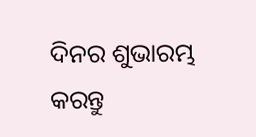ଦିନର ଶୁଭାରମ୍ଭ କରନ୍ତୁ